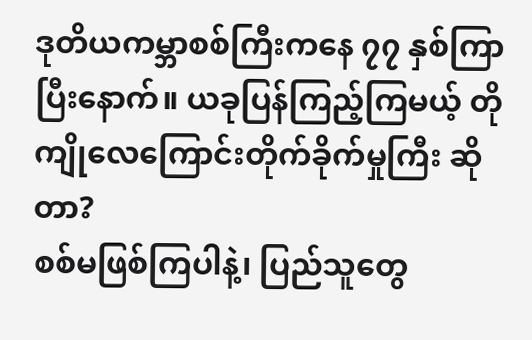ဒုတိယကမ္ဘာစစ်ကြီးကနေ ၇၇ နှစ်ကြာပြီးနောက်။ ယခုပြန်ကြည့်ကြမယ့် တိုကျိုလေကြောင်းတိုက်ခိုက်မှုကြီး ဆိုတာ?
စစ်မဖြစ်ကြပါနဲ့၊ ပြည်သူတွေ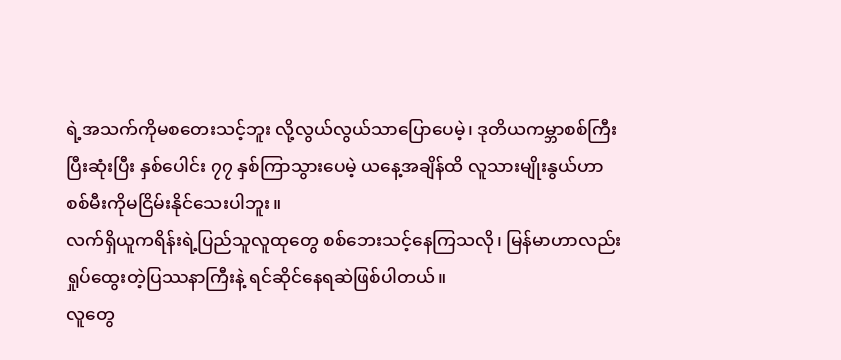ရဲ့အသက်ကိုမစတေးသင့်ဘူး လို့လွယ်လွယ်သာပြောပေမဲ့၊ ဒုတိယကမ္ဘာစစ်ကြီးပြီးဆုံးပြီး နှစ်ပေါင်း ၇၇ နှစ်ကြာသွားပေမဲ့ ယနေ့အချိန်ထိ လူသားမျိုးနွယ်ဟာ စစ်မီးကိုမငြိမ်းနိုင်သေးပါဘူး။
လက်ရှိယူကရိန်းရဲ့ပြည်သူလူထုတွေ စစ်ဘေးသင့်နေကြသလို၊ မြန်မာဟာလည်း ရှုပ်ထွေးတဲ့ပြဿနာကြီးနဲ့ ရင်ဆိုင်နေရဆဲဖြစ်ပါတယ်။
လူတွေ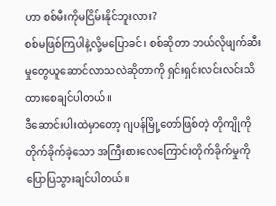ဟာ စစ်မီးကိုမငြိမ်းနိုင်ဘူးလား?
စစ်မဖြစ်ကြပါနဲ့လို့မပြောခင်၊ စစ်ဆိုတာ ဘယ်လိုဖျက်ဆီးမှုတွေယူဆောင်လာသလဲဆိုတာကို ရှင်းရှင်းလင်းလင်းသိထားစေချင်ပါတယ်။
ဒီဆောင်းပါးထဲမှာတော့ ဂျပန်မြို့တော်ဖြစ်တဲ့ တိုကျိုကိုတိုက်ခိုက်ခဲ့သော အကြီးစားလေကြောင်းတိုက်ခိုက်မှုကို ပြောပြသွားချင်ပါတယ်။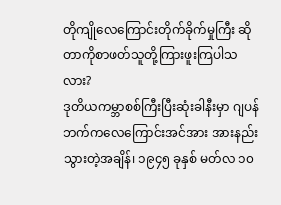တိုကျိုလေကြောင်းတိုက်ခိုက်မှုကြီး ဆိုတာကိုစာဖတ်သူတို့ကြားဖူးကြပါသလား?
ဒုတိယကမ္ဘာစစ်ကြီးပြီးဆုံးခါနီးမှာ ဂျပန်ဘက်ကလေကြောင်းအင်အား အားနည်းသွားတဲ့အချိန်၊ ၁၉၄၅ ခုနှစ် မတ်လ ၁၀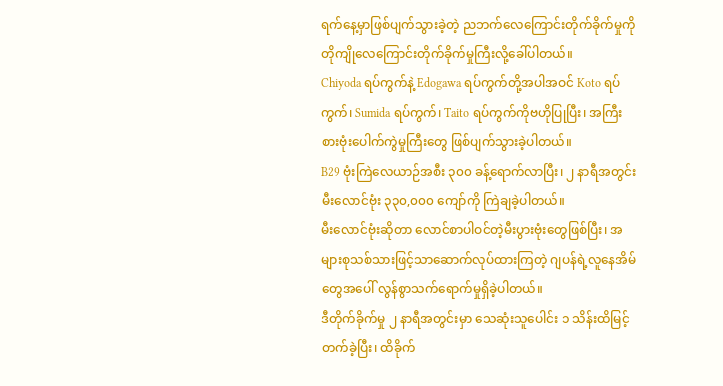ရက်နေ့မှာဖြစ်ပျက်သွားခဲ့တဲ့ ညဘက်လေကြောင်းတိုက်ခိုက်မှုကို တိုကျိုလေကြောင်းတိုက်ခိုက်မှုကြီးလို့ခေါ်ပါတယ်။
Chiyoda ရပ်ကွက်နဲ့ Edogawa ရပ်ကွက်တို့အပါအဝင် Koto ရပ်ကွက်၊ Sumida ရပ်ကွက်၊ Taito ရပ်ကွက်ကိုဗဟိုပြုပြီး၊ အကြီးစားဗုံးပေါက်ကွဲမှုကြီးတွေ ဖြစ်ပျက်သွားခဲ့ပါတယ်။
B29 ဗုံးကြဲလေယာဉ်အစီး ၃၀၀ ခန့်ရောက်လာပြီး၊ ၂ နာရီအတွင်း မီးလောင်ဗုံး ၃၃၀,၀၀၀ ကျော်ကို ကြဲချခဲ့ပါတယ်။
မီးလောင်ဗုံးဆိုတာ လောင်စာပါဝင်တဲ့မီးပွားဗုံးတွေဖြစ်ပြီး၊ အများစုသစ်သားဖြင့်သာဆောက်လုပ်ထားကြတဲ့ ဂျပန်ရဲ့လူနေအိမ်တွေအပေါ် လွန်စွာသက်ရောက်မှုရှိခဲ့ပါတယ်။
ဒီတိုက်ခိုက်မှု ၂ နာရီအတွင်းမှာ သေဆုံးသူပေါင်း ၁ သိန်းထိမြင့်တက်ခဲ့ပြီး၊ ထိခိုက်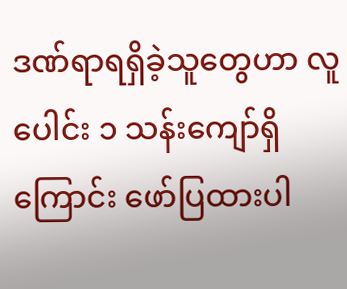ဒဏ်ရာရရှိခဲ့သူတွေဟာ လူပေါင်း ၁ သန်းကျော်ရှိကြောင်း ဖော်ပြထားပါ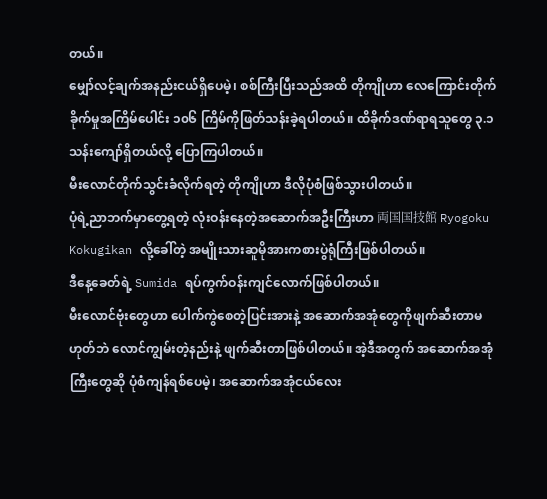တယ်။
မျှော်လင့်ချက်အနည်းငယ်ရှိပေမဲ့၊ စစ်ကြီးပြီးသည်အထိ တိုကျိုဟာ လေကြောင်းတိုက်ခိုက်မှုအကြိမ်ပေါင်း ၁၀၆ ကြိမ်ကိုဖြတ်သန်းခဲ့ရပါတယ်။ ထိခိုက်ဒဏ်ရာရသူတွေ ၃.၁ သန်းကျော်ရှိတယ်လို့ ပြောကြပါတယ်။
မီးလောင်တိုက်သွင်းခံလိုက်ရတဲ့ တိုကျိုဟာ ဒီလိုပုံစံဖြစ်သွားပါတယ်။
ပုံရဲ့ညာဘက်မှာတွေ့ရတဲ့ လုံးဝန်းနေတဲ့အဆောက်အဦးကြီးဟာ 両国国技館 Ryogoku Kokugikan လို့ခေါ်တဲ့ အမျိုးသားဆူမိုအားကစားပွဲရုံကြီးဖြစ်ပါတယ်။
ဒီနေ့ခေတ်ရဲ့ Sumida ရပ်ကွက်ဝန်းကျင်လောက်ဖြစ်ပါတယ်။
မီးလောင်ဗုံးတွေဟာ ပေါက်ကွဲစေတဲ့ပြင်းအားနဲ့ အဆောက်အအုံတွေကိုဖျက်ဆီးတာမဟုတ်ဘဲ လောင်ကျွမ်းတဲ့နည်းနဲ့ ဖျက်ဆီးတာဖြစ်ပါတယ်။ အဲ့ဒီအတွက် အဆောက်အအုံကြီးတွေဆို ပုံစံကျန်ရစ်ပေမဲ့၊ အဆောက်အအုံငယ်လေး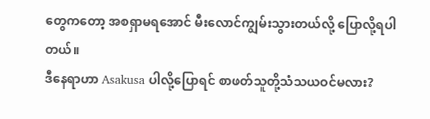တွေကတော့ အစရှာမရအောင် မီးလောင်ကျွမ်းသွားတယ်လို့ ပြောလို့ရပါတယ်။
ဒီနေရာဟာ Asakusa ပါလို့ပြောရင် စာဖတ်သူတို့သံသယဝင်မလား?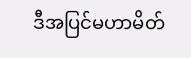ဒီအပြင်မဟာမိတ်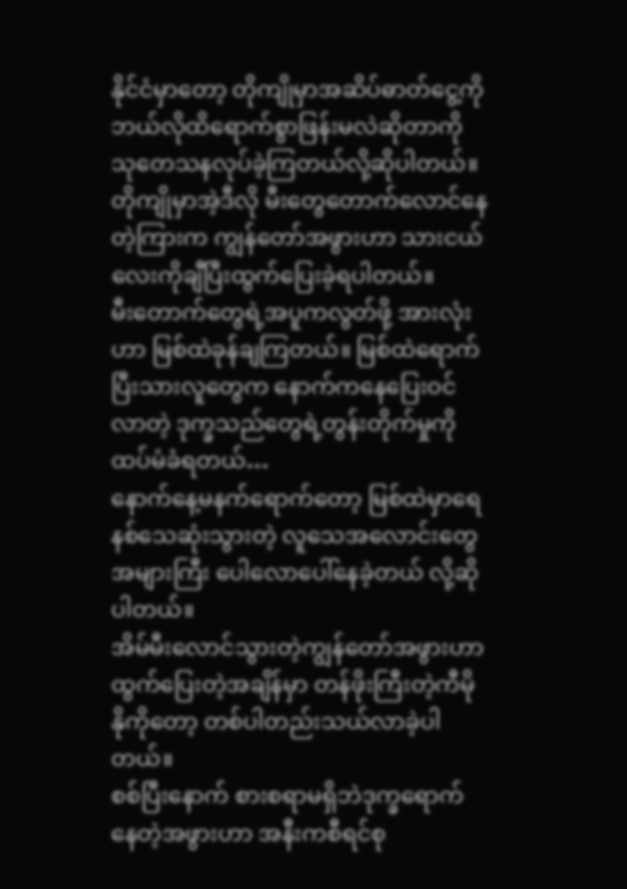နိုင်ငံမှာတော့ တိုကျိုမှာအဆိပ်ဓာတ်ငွေ့ကို ဘယ်လိုထိရောက်စွာဖြန်းမလဲဆိုတာကို သုတေသနလုပ်ခဲ့ကြတယ်လို့ဆိုပါတယ်။
တိုကျိုမှာအဲ့ဒီလို မီးတွေတောက်လောင်နေတဲ့ကြားက ကျွန်တော်အဖွားဟာ သားငယ်လေးကိုချီပြီးထွက်ပြေးခဲ့ရပါတယ်။
မီးတောက်တွေရဲ့အပူကလွတ်ဖို့ အားလုံးဟာ မြစ်ထဲခုန်ချကြတယ်။ မြစ်ထဲရောက်ပြီးသားလူတွေက နောက်ကနေပြေးဝင်လာတဲ့ ဒုက္ခသည်တွေရဲ့တွန်းတိုက်မှုကို ထပ်မံခံရတယ်…
နောက်နေ့မနက်ရောက်တော့ မြစ်ထဲမှာရေနစ်သေဆုံးသွားတဲ့ လူသေအလောင်းတွေအများကြီး ပေါလောပေါ်နေခဲ့တယ် လို့ဆိုပါတယ်။
အိမ်မီးလောင်သွားတဲ့ကျွန်တော်အဖွားဟာ ထွက်ပြေးတဲ့အချိန်မှာ တန်ဖိုးကြီးတဲ့ကီမိုနိုကိုတော့ တစ်ပါတည်းသယ်လာခဲ့ပါတယ်။
စစ်ပြီးနောက် စားစရာမရှိဘဲဒုက္ခရောက်နေတဲ့အဖွားဟာ အနီးကစီရင်စု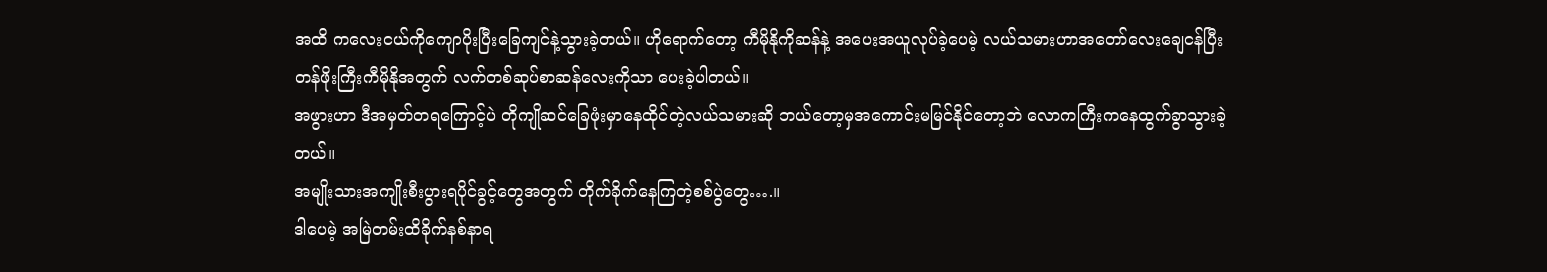အထိ ကလေးငယ်ကိုကျောပိုးပြီးခြေကျင်နဲ့သွားခဲ့တယ်။ ဟိုရောက်တော့ ကီမိုနိုကိုဆန်နဲ့ အပေးအယူလုပ်ခဲ့ပေမဲ့ လယ်သမားဟာအတော်လေးချေငန်ပြီး တန်ဖိုးကြီးကီမိုနိုအတွက် လက်တစ်ဆုပ်စာဆန်လေးကိုသာ ပေးခဲ့ပါတယ်။
အဖွားဟာ ဒီအမှတ်တရကြောင့်ပဲ တိုကျိုဆင်ခြေဖုံးမှာနေထိုင်တဲ့လယ်သမားဆို ဘယ်တော့မှအကောင်းမမြင်နိုင်တော့ဘဲ လောကကြီးကနေထွက်ခွာသွားခဲ့တယ်။
အမျိုးသားအကျိုးစီးပွားရပိုင်ခွင့်တွေအတွက် တိုက်ခိုက်နေကြတဲ့စစ်ပွဲတွေ….။
ဒါပေမဲ့ အမြဲတမ်းထိခိုက်နစ်နာရ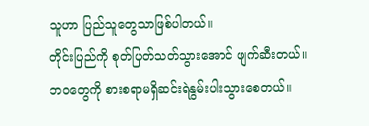သူဟာ ပြည်သူတွေသာဖြစ်ပါတယ်။
တိုင်းပြည်ကို စုတ်ပြတ်သတ်သွားအောင် ဖျက်ဆီးတယ်။ ဘဝတွေကို စားစရာမရှိဆင်းရဲနွမ်းပါးသွားစေတယ်။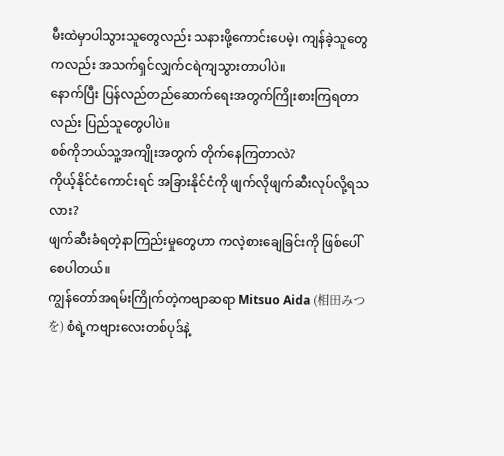မီးထဲမှာပါသွားသူတွေလည်း သနားဖို့ကောင်းပေမဲ့၊ ကျန်ခဲ့သူတွေကလည်း အသက်ရှင်လျှက်ငရဲကျသွားတာပါပဲ။
နောက်ပြီး ပြန်လည်တည်ဆောက်ရေးအတွက်ကြိုးစားကြရတာလည်း ပြည်သူတွေပါပဲ။
စစ်ကိုဘယ်သူ့အကျိုးအတွက် တိုက်နေကြတာလဲ?
ကိုယ့်နိုင်ငံကောင်းရင် အခြားနိုင်ငံကို ဖျက်လိုဖျက်ဆီးလုပ်လို့ရသလား?
ဖျက်ဆီးခံရတဲ့နာကြည်းမှုတွေဟာ ကလဲ့စားချေခြင်းကို ဖြစ်ပေါ်စေပါတယ်။
ကျွန်တော်အရမ်းကြိုက်တဲ့ကဗျာဆရာ Mitsuo Aida (相田みつを) စံရဲ့ကဗျားလေးတစ်ပုဒ်နဲ့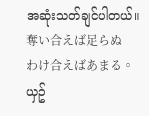အဆုံးသတ်ချင်ပါတယ်။
奪い合えば足らぬ
わけ合えばあまる。
ယှဥ်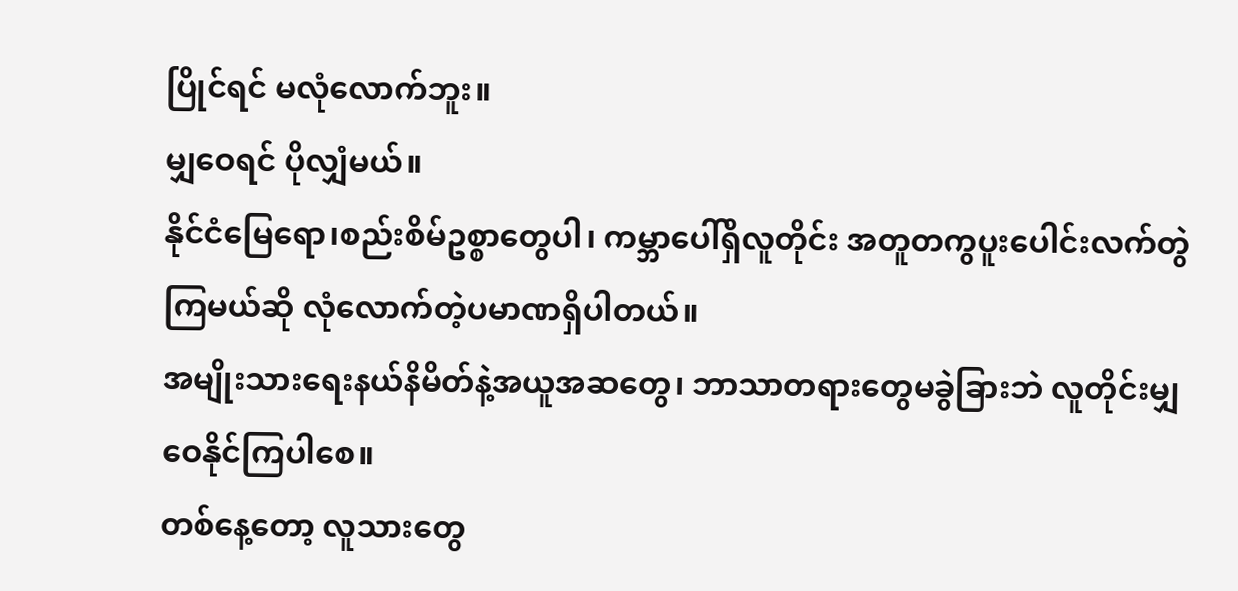ပြိုင်ရင် မလုံလောက်ဘူး။
မျှဝေရင် ပိုလျှံမယ်။
နိုင်ငံမြေရော၊စည်းစိမ်ဥစ္စာတွေပါ၊ ကမ္ဘာပေါ်ရှိလူတိုင်း အတူတကွပူးပေါင်းလက်တွဲကြမယ်ဆို လုံလောက်တဲ့ပမာဏရှိပါတယ်။
အမျိုးသားရေးနယ်နိမိတ်နဲ့အယူအဆတွေ၊ ဘာသာတရားတွေမခွဲခြားဘဲ လူတိုင်းမျှဝေနိုင်ကြပါစေ။
တစ်နေ့တော့ လူသားတွေ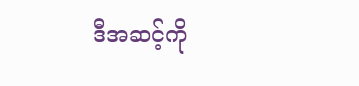ဒီအဆင့်ကို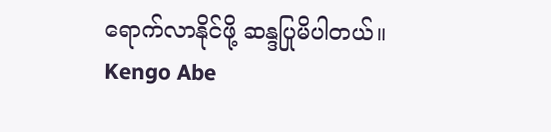ရောက်လာနိုင်ဖို့ ဆန္ဒပြုမိပါတယ်။
Kengo Abe